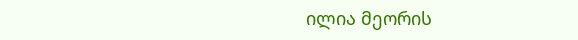ილია მეორის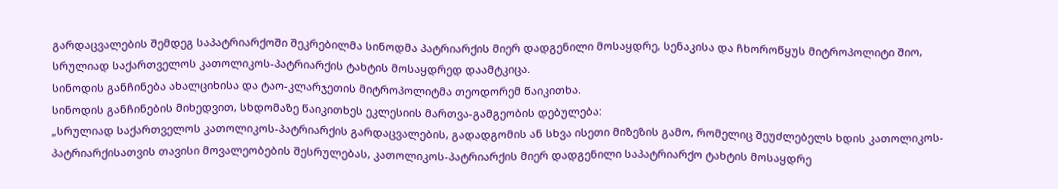გარდაცვალების შემდეგ საპატრიარქოში შეკრებილმა სინოდმა პატრიარქის მიერ დადგენილი მოსაყდრე, სენაკისა და ჩხოროწყუს მიტროპოლიტი შიო, სრულიად საქართველოს კათოლიკოს-პატრიარქის ტახტის მოსაყდრედ დაამტკიცა.
სინოდის განჩინება ახალციხისა და ტაო-კლარჯეთის მიტროპოლიტმა თეოდორემ წაიკითხა.
სინოდის განჩინების მიხედვით, სხდომაზე წაიკითხეს ეკლესიის მართვა-გამგეობის დებულება:
„სრულიად საქართველოს კათოლიკოს-პატრიარქის გარდაცვალების, გადადგომის ან სხვა ისეთი მიზეზის გამო, რომელიც შეუძლებელს ხდის კათოლიკოს-პატრიარქისათვის თავისი მოვალეობების შესრულებას, კათოლიკოს-პატრიარქის მიერ დადგენილი საპატრიარქო ტახტის მოსაყდრე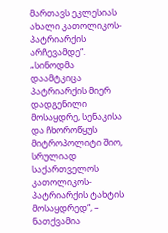მართავს ეკლესიას ახალი კათოლიკოს-პატრიარქის არჩევამდე“.
„სინოდმა დაამტკიცა პატრიარქის მიერ დადგენილი მოსაყდრე, სენაკისა და ჩხოროწყუს მიტროპოლიტი შიო, სრულიად საქართველოს კათოლიკოს-პატრიარქის ტახტის მოსაყდრედ“, – ნათქვამია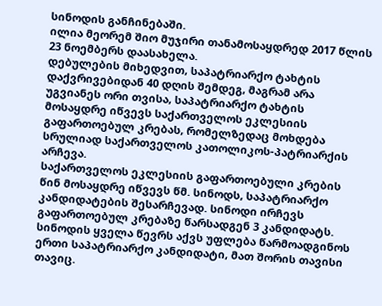სინოდის განჩინებაში.
ილია მეორემ შიო მუჯირი თანამოსაყდრედ 2017 წლის 23 ნოემბერს დაასახელა.
დებულების მიხედვით, საპატრიარქო ტახტის დაქვრივებიდან 40 დღის შემდეგ, მაგრამ არა უგვიანეს ორი თვისა, საპატრიარქო ტახტის მოსაყდრე იწვევს საქართველოს ეკლესიის გაფართოებულ კრებას, რომელზედაც მოხდება სრულიად საქართველოს კათოლიკოს-პატრიარქის არჩევა.
საქართველოს ეკლესიის გაფართოებული კრების წინ მოსაყდრე იწვევს წმ. სინოდს, საპატრიარქო კანდიდატების შესარჩევად. სინოდი ირჩევს გაფართოებულ კრებაზე წარსადგენ 3 კანდიდატს.
სინოდის ყველა წევრს აქვს უფლება წარმოადგინოს ერთი საპატრიარქო კანდიდატი, მათ შორის თავისი თავიც.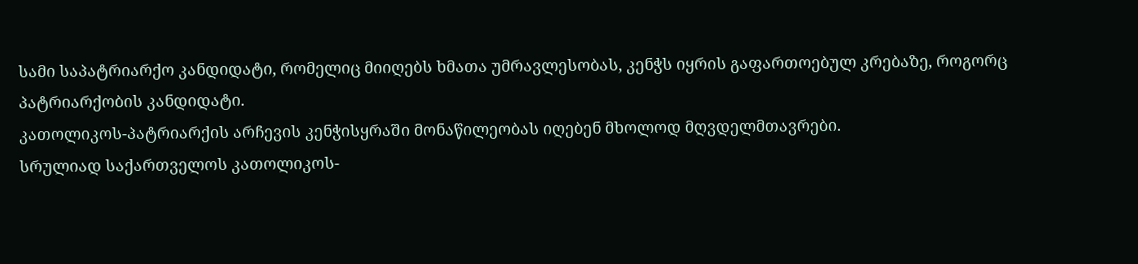სამი საპატრიარქო კანდიდატი, რომელიც მიიღებს ხმათა უმრავლესობას, კენჭს იყრის გაფართოებულ კრებაზე, როგორც პატრიარქობის კანდიდატი.
კათოლიკოს-პატრიარქის არჩევის კენჭისყრაში მონაწილეობას იღებენ მხოლოდ მღვდელმთავრები.
სრულიად საქართველოს კათოლიკოს-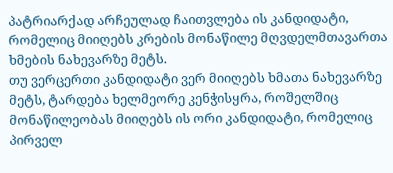პატრიარქად არჩეულად ჩაითვლება ის კანდიდატი, რომელიც მიიღებს კრების მონაწილე მღვდელმთავართა ხმების ნახევარზე მეტს.
თუ ვერცერთი კანდიდატი ვერ მიიღებს ხმათა ნახევარზე მეტს, ტარდება ხელმეორე კენჭისყრა, როშელშიც მონაწილეობას მიიღებს ის ორი კანდიდატი, რომელიც პირველ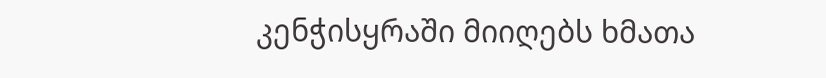კენჭისყრაში მიიღებს ხმათა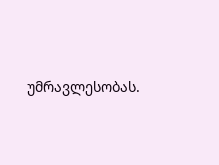უმრავლესობას.